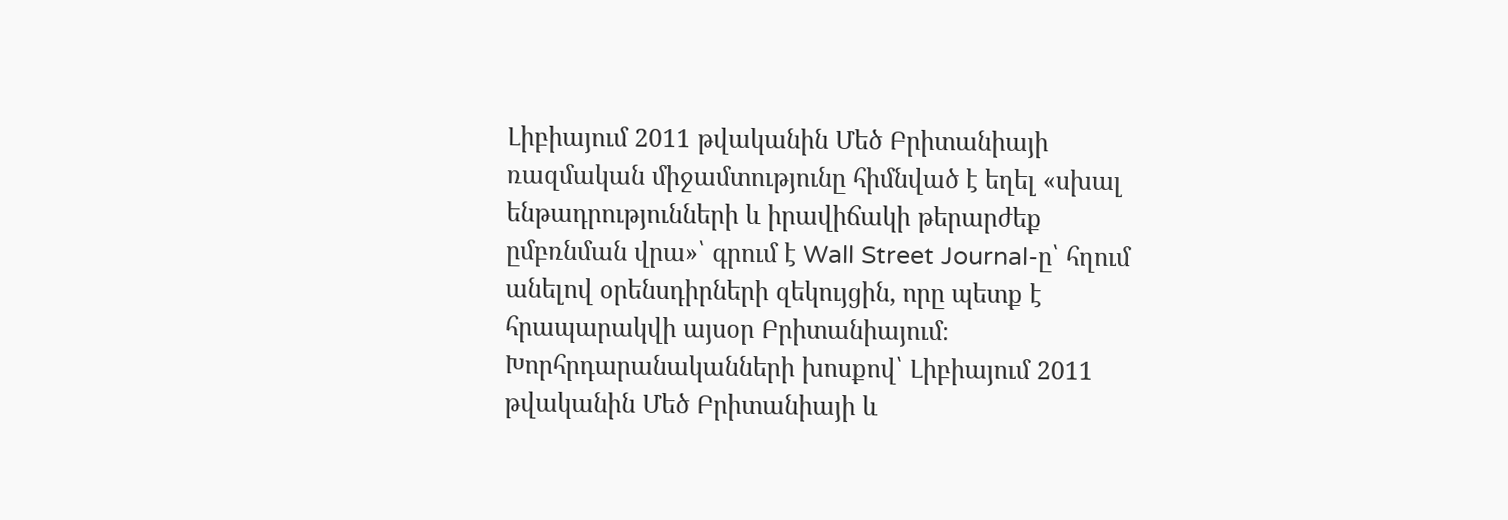Լիբիայում 2011 թվականին Մեծ Բրիտանիայի ռազմական միջամտությունը հիմնված է եղել «սխալ ենթադրությունների և իրավիճակի թերարժեք ըմբռնման վրա»՝ գրում է Wall Street Journal-ը՝ հղում անելով օրենսդիրների զեկույցին, որը պետք է հրապարակվի այսօր Բրիտանիայում։
Խորհրդարանականների խոսքով՝ Լիբիայում 2011 թվականին Մեծ Բրիտանիայի և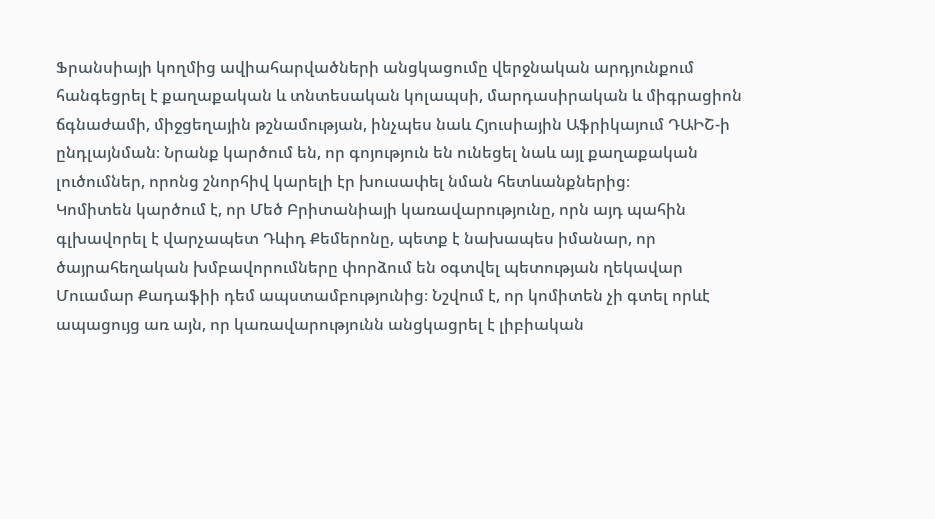Ֆրանսիայի կողմից ավիահարվածների անցկացումը վերջնական արդյունքում հանգեցրել է քաղաքական և տնտեսական կոլապսի, մարդասիրական և միգրացիոն ճգնաժամի, միջցեղային թշնամության, ինչպես նաև Հյուսիային Աֆրիկայում ԴԱԻՇ-ի ընդլայնման։ Նրանք կարծում են, որ գոյություն են ունեցել նաև այլ քաղաքական լուծումներ, որոնց շնորհիվ կարելի էր խուսափել նման հետևանքներից։
Կոմիտեն կարծում է, որ Մեծ Բրիտանիայի կառավարությունը, որն այդ պահին գլխավորել է վարչապետ Դևիդ Քեմերոնը, պետք է նախապես իմանար, որ ծայրահեղական խմբավորումները փորձում են օգտվել պետության ղեկավար Մուամար Քադաֆիի դեմ ապստամբությունից։ Նշվում է, որ կոմիտեն չի գտել որևէ ապացույց առ այն, որ կառավարությունն անցկացրել է լիբիական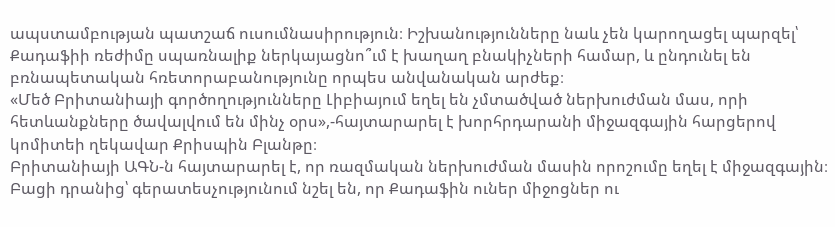ապստամբության պատշաճ ուսումնասիրություն։ Իշխանությունները նաև չեն կարողացել պարզել՝ Քադաֆիի ռեժիմը սպառնալիք ներկայացնո՞ւմ է խաղաղ բնակիչների համար, և ընդունել են բռնապետական հռետորաբանությունը որպես անվանական արժեք։
«Մեծ Բրիտանիայի գործողությունները Լիբիայում եղել են չմտածված ներխուժման մաս, որի հետևանքները ծավալվում են մինչ օրս»,-հայտարարել է խորհրդարանի միջազգային հարցերով կոմիտեի ղեկավար Քրիսպին Բլանթը։
Բրիտանիայի ԱԳՆ-ն հայտարարել է, որ ռազմական ներխուժման մասին որոշումը եղել է միջազգային։ Բացի դրանից՝ գերատեսչությունում նշել են, որ Քադաֆին ուներ միջոցներ ու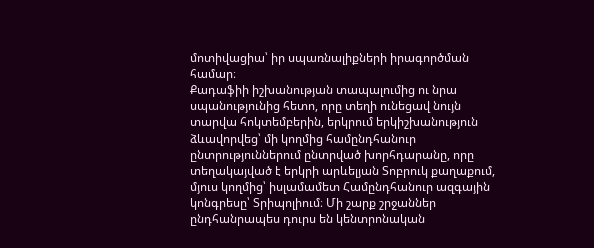մոտիվացիա՝ իր սպառնալիքների իրագործման համար։
Քադաֆիի իշխանության տապալումից ու նրա սպանությունից հետո, որը տեղի ունեցավ նույն տարվա հոկտեմբերին, երկրում երկիշխանություն ձևավորվեց՝ մի կողմից համընդհանուր ընտրություններում ընտրված խորհդարանը, որը տեղակայված է երկրի արևելյան Տոբրուկ քաղաքում, մյուս կողմից՝ իսլամամետ Համընդհանուր ազգային կոնգրեսը՝ Տրիպոլիում։ Մի շարք շրջաններ ընդհանրապես դուրս են կենտրոնական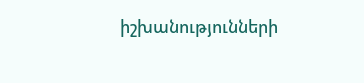իշխանությունների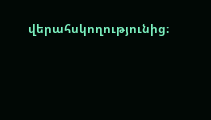վերահսկողությունից։